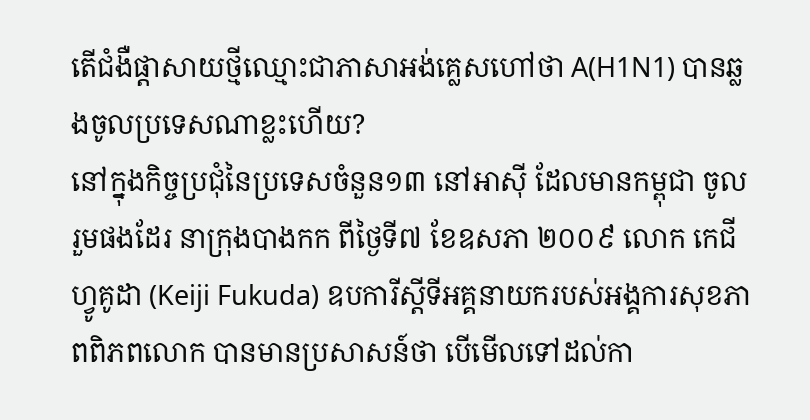តើជំងឺផ្តាសាយថ្មីឈ្មោះជាភាសាអង់គ្លេសហៅថា A(H1N1) បានឆ្លងចូលប្រទេសណាខ្លះហើយ?
នៅក្នុងកិច្ចប្រជុំនៃប្រទេសចំនួន១៣ នៅអាស៊ី ដែលមានកម្ពុជា ចូលរួមផងដែរ នាក្រុងបាងកក ពីថ្ងៃទី៧ ខែឧសភា ២០០៩ លោក កេជី ហ្វូគូដា (Keiji Fukuda) ឧបការីស្តីទីអគ្គនាយករបស់អង្គការសុខភាពពិភពលោក បានមានប្រសាសន៍ថា បើមើលទៅដល់កា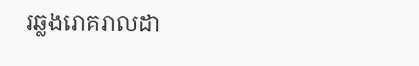រឆ្លងរោគរាលដា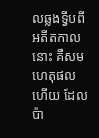លឆ្លងទ្វីបពីអតីតកាលនោះ គឺសមហេតុផលហើយ ដែលប៉ា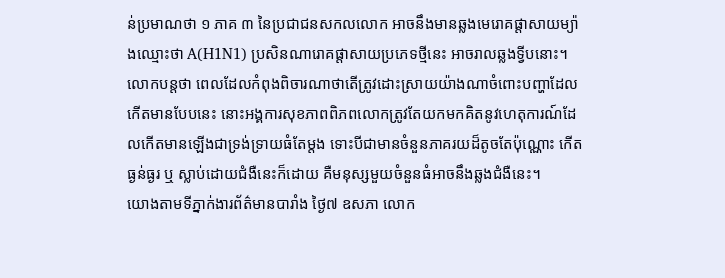ន់ប្រមាណថា ១ ភាគ ៣ នៃប្រជាជនសកលលោក អាចនឹងមានឆ្លងមេរោគផ្តាសាយម្យ៉ាងឈ្មោះថា A(H1N1) ប្រសិនណារោគផ្តាសាយប្រភេទថ្មីនេះ អាចរាលឆ្លងទ្វីបនោះ។
លោកបន្តថា ពេលដែលកំពុងពិចារណាថាតើត្រូវដោះស្រាយយ៉ាងណាចំពោះបញ្ហាដែលកើតមានបែបនេះ នោះអង្គការសុខភាពពិភពលោកត្រូវតែយកមកគិតនូវហេតុការណ៍ដែលកើតមានឡើងជាទ្រង់ទ្រាយធំតែម្តង ទោះបីជាមានចំនួនភាគរយដ៏តូចតែប៉ុណ្ណោះ កើតធ្ងន់ធ្ងរ ឬ ស្លាប់ដោយជំងឺនេះក៏ដោយ គឺមនុស្សមួយចំនួនធំអាចនឹងឆ្លងជំងឺនេះ។
យោងតាមទីភ្នាក់ងារព័ត៌មានបារាំង ថ្ងៃ៧ ឧសភា លោក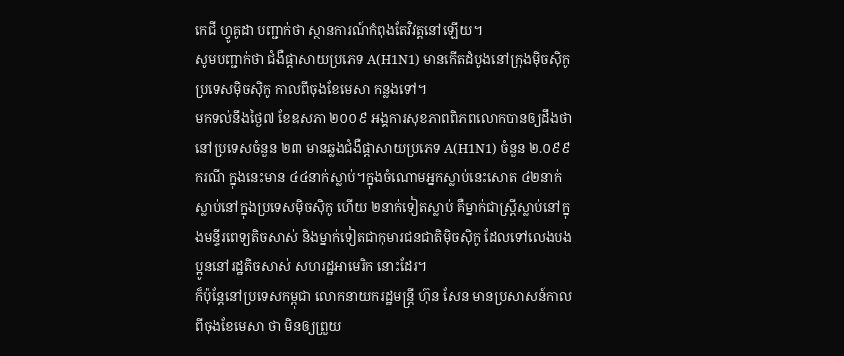កេជី ហ្វូគូដា បញ្ជាក់ថា ស្ថានការណ៍កំពុងតែវិវត្តនៅឡើយ។
សូមបញ្ជាក់ថា ជំងឺផ្តាសាយប្រភេទ A(H1N1) មានកើតដំបូងនៅក្រុងម៉ិចស៊ិកូ ប្រទេសម៉ិចស៊ិកូ កាលពីចុងខែមេសា កន្លងទៅ។
មកទល់នឹងថ្ងៃ៧ ខែឧសភា ២០០៩ អង្គការសុខភាពពិភពលោកបានឲ្យដឹងថា នៅប្រទេសចំនួន ២៣ មានឆ្លងជំងឺផ្តាសាយប្រភេទ A(H1N1) ចំនួន ២.០៩៩ ករណី ក្នុងនេះមាន ៤៤នាក់ស្លាប់។ក្នុងចំណោមអ្នកស្លាប់នេះសោត ៤២នាក់ស្លាប់នៅក្នុងប្រទេសម៉ិចស៊ិកូ ហើយ ២នាក់ទៀតស្លាប់ គឺម្នាក់ជាស្ត្រីស្លាប់នៅក្នុងមន្ទីរពេទ្យតិចសាស់ និងម្នាក់ទៀតជាកុមារជនជាតិម៉ិចស៊ិកូ ដែលទៅលេងបងប្អូននៅរដ្ឋតិចសាស់ សហរដ្ឋអាមេរិក នោះដែរ។
ក៏ប៉ុន្តែនៅប្រទេសកម្ពុជា លោកនាយករដ្ឋមន្ត្រី ហ៊ុន សែន មានប្រសាសន៍កាលពីចុងខែមេសា ថា មិនឲ្យព្រួយ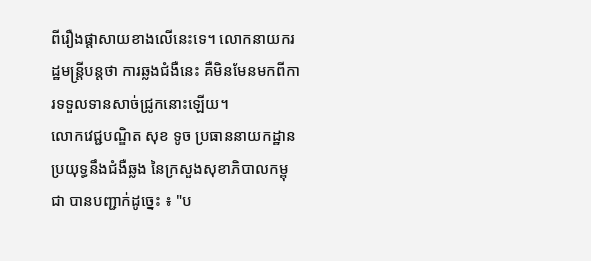ពីរឿងផ្តាសាយខាងលើនេះទេ។ លោកនាយករដ្ឋមន្ត្រីបន្តថា ការឆ្លងជំងឺនេះ គឺមិនមែនមកពីការទទួលទានសាច់ជ្រូកនោះឡើយ។
លោកវេជ្ជបណ្ឌិត សុខ ទូច ប្រធាននាយកដ្ឋានប្រយុទ្ធនឹងជំងឺឆ្លង នៃក្រសួងសុខាភិបាលកម្ពុជា បានបញ្ជាក់ដូច្នេះ ៖ "ប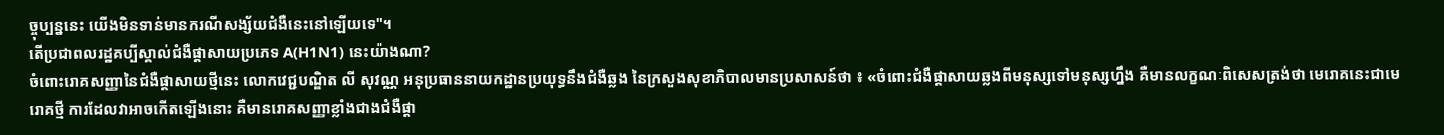ច្ចុប្បន្ននេះ យើងមិនទាន់មានករណីសង្ស័យជំងឺនេះនៅឡើយទេ"។
តើប្រជាពលរដ្ឋគប្បីស្គាល់ជំងឺផ្តាសាយប្រភេទ A(H1N1) នេះយ៉ាងណា?
ចំពោះរោគសញ្ញានៃជំងឺផ្តាសាយថ្មីនេះ លោកវេជ្ជបណ្ឌិត លី សុវណ្ណ អនុប្រធាននាយកដ្ឋានប្រយុទ្ធនឹងជំងឺឆ្លង នៃក្រសួងសុខាភិបាលមានប្រសាសន៍ថា ៖ «ចំពោះជំងឺផ្តាសាយឆ្លងពីមនុស្សទៅមនុស្សហ្នឹង គឺមានលក្ខណៈពិសេសត្រង់ថា មេរោគនេះជាមេរោគថ្មី ការដែលវាអាចកើតឡើងនោះ គឺមានរោគសញ្ញាខ្លាំងជាងជំងឺផ្តា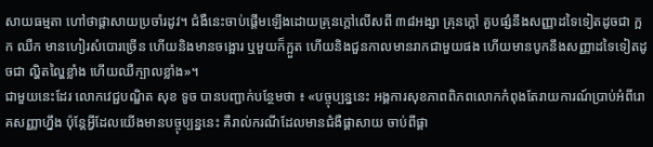សាយធម្មតា ហៅថាផ្តាសាយប្រចាំរដូវ។ ជំងឺនេះចាប់ផ្តើមឡើងដោយគ្រុនក្តៅលើសពី ៣៨អង្សា គ្រុនក្តៅ គួបផ្សំនឹងសញ្ញាដទៃទៀតដូចជា ក្អក ឈឺក មានហៀរសំបោរច្រើន ហើយនិងមានចង្អោរ ឬមួយក៏ក្អួត ហើយនិងជួនកាលមានរាកជាមួយផង ហើយមានបូកនឹងសញ្ញាដទៃទៀតដូចជា ល្ហិតល្ហៃខ្លាំង ហើយឈឺក្បាលខ្លាំង»។
ជាមួយនេះដែរ លោកវេជ្ជបណ្ឌិត សុខ ទូច បានបញ្ជាក់បន្ថែមថា ៖ «បច្ចុប្បន្ននេះ អង្គការសុខភាពពិភពលោកកំពុងតែរាយការណ៍ប្រាប់អំពីរោគសញ្ញាហ្នឹង ប៉ុន្តែអ្វីដែលយើងមានបច្ចុប្បន្ននេះ គឺរាល់ករណីដែលមានជំងឺផ្ដាសាយ ចាប់ពីផ្ដា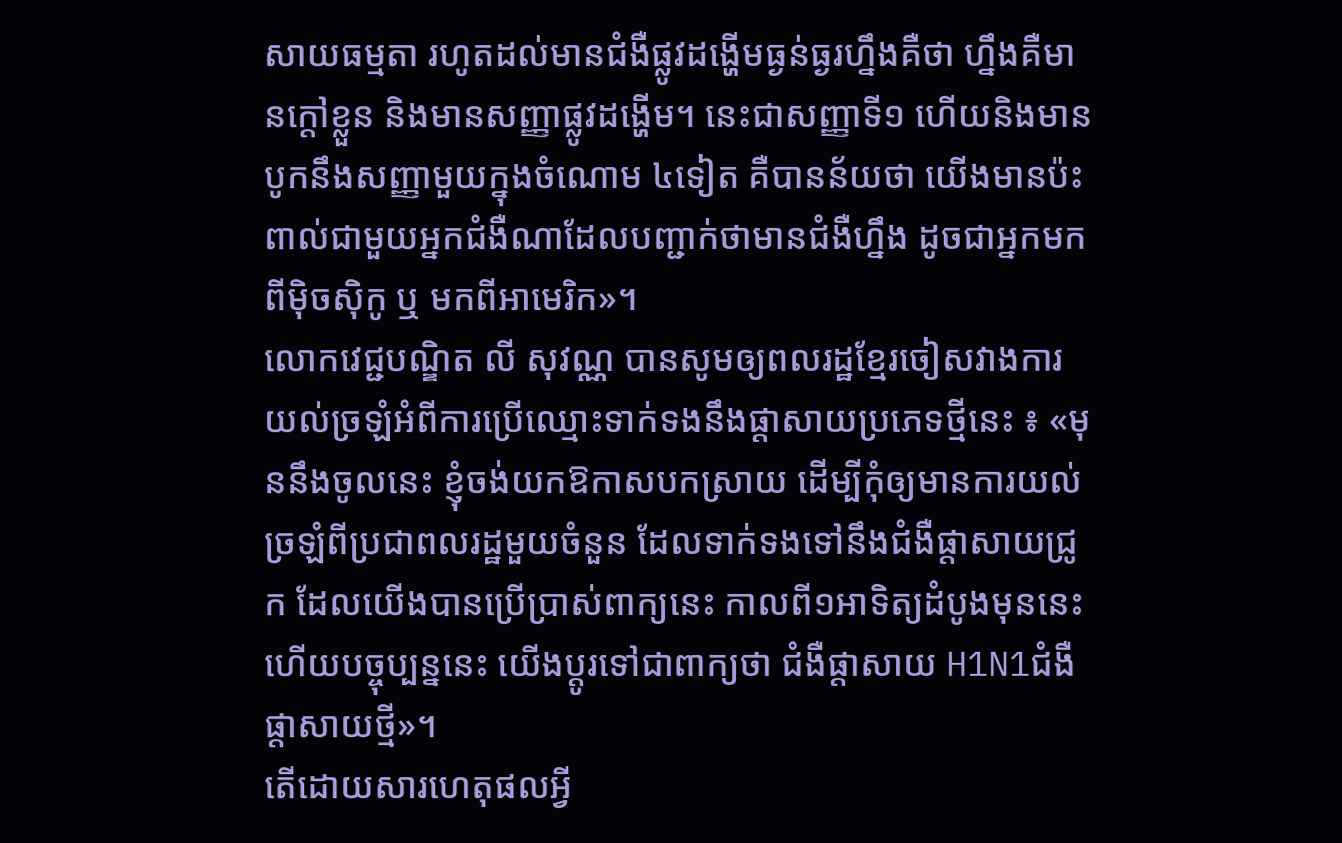សាយធម្មតា រហូតដល់មានជំងឺផ្លូវដង្ហើមធ្ងន់ធ្ងរហ្នឹងគឺថា ហ្នឹងគឺមានក្ដៅខ្លួន និងមានសញ្ញាផ្លូវដង្ហើម។ នេះជាសញ្ញាទី១ ហើយនិងមានបូកនឹងសញ្ញាមួយក្នុងចំណោម ៤ទៀត គឺបានន័យថា យើងមានប៉ះពាល់ជាមួយអ្នកជំងឺណាដែលបញ្ជាក់ថាមានជំងឺហ្នឹង ដូចជាអ្នកមកពីម៉ិចស៊ិកូ ឬ មកពីអាមេរិក»។
លោកវេជ្ជបណ្ឌិត លី សុវណ្ណ បានសូមឲ្យពលរដ្ឋខ្មែរចៀសវាងការយល់ច្រឡំអំពីការប្រើឈ្មោះទាក់ទងនឹងផ្តាសាយប្រភេទថ្មីនេះ ៖ «មុននឹងចូលនេះ ខ្ញុំចង់យកឱកាសបកស្រាយ ដើម្បីកុំឲ្យមានការយល់ច្រឡំពីប្រជាពលរដ្ឋមួយចំនួន ដែលទាក់ទងទៅនឹងជំងឺផ្តាសាយជ្រូក ដែលយើងបានប្រើប្រាស់ពាក្យនេះ កាលពី១អាទិត្យដំបូងមុននេះ ហើយបច្ចុប្បន្ននេះ យើងប្តូរទៅជាពាក្យថា ជំងឺផ្តាសាយ H1N1ជំងឺផ្តាសាយថ្មី»។
តើដោយសារហេតុផលអ្វី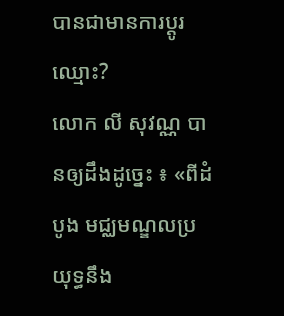បានជាមានការប្តូរឈ្មោះ?
លោក លី សុវណ្ណ បានឲ្យដឹងដូច្នេះ ៖ «ពីដំបូង មជ្ឈមណ្ឌលប្រយុទ្ធនឹង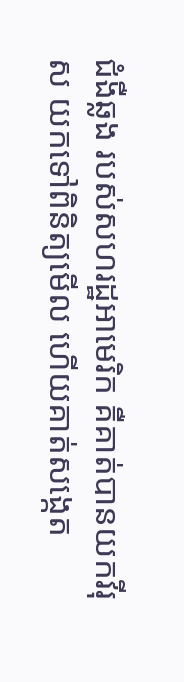ជំងឺឆ្លង របស់សហរដ្ឋអាមេរិក គឺគាត់បានយកវីរុស យកទៅពិនិត្យមើល ហើយគាត់សង្កេត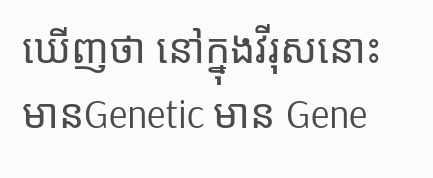ឃើញថា នៅក្នុងវីរុសនោះ មានGenetic មាន Gene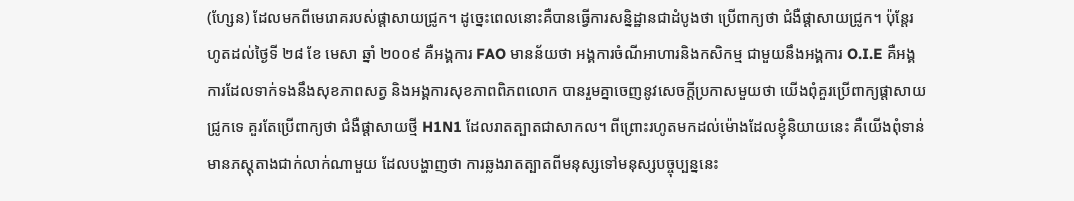(ហ្សែន) ដែលមកពីមេរោគរបស់ផ្តាសាយជ្រូក។ ដូច្នេះពេលនោះគឺបានធ្វើការសន្និដ្ឋានជាដំបូងថា ប្រើពាក្យថា ជំងឺផ្តាសាយជ្រូក។ ប៉ុន្តែរហូតដល់ថ្ងៃទី ២៨ ខែ មេសា ឆ្នាំ ២០០៩ គឺអង្គការ FAO មានន័យថា អង្គការចំណីអាហារនិងកសិកម្ម ជាមួយនឹងអង្គការ O.I.E គឺអង្គការដែលទាក់ទងនឹងសុខភាពសត្វ និងអង្គការសុខភាពពិភពលោក បានរួមគ្នាចេញនូវសេចក្តីប្រកាសមួយថា យើងពុំគួរប្រើពាក្យផ្តាសាយជ្រូកទេ គួរតែប្រើពាក្យថា ជំងឺផ្តាសាយថ្មី H1N1 ដែលរាតត្បាតជាសាកល។ ពីព្រោះរហូតមកដល់ម៉ោងដែលខ្ញុំនិយាយនេះ គឺយើងពុំទាន់មានភស្តុតាងជាក់លាក់ណាមួយ ដែលបង្ហាញថា ការឆ្លងរាតត្បាតពីមនុស្សទៅមនុស្សបច្ចុប្បន្ននេះ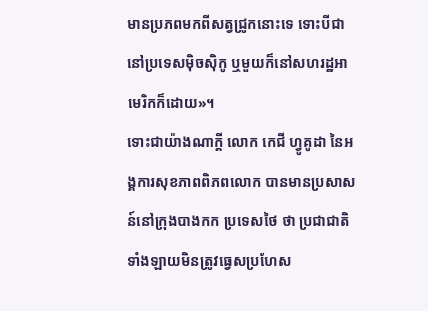មានប្រភពមកពីសត្វជ្រូកនោះទេ ទោះបីជានៅប្រទេសម៉ិចស៊ិកូ ឬមួយក៏នៅសហរដ្ឋអាមេរិកក៏ដោយ»។
ទោះជាយ៉ាងណាក្តី លោក កេជី ហ្វូគូដា នៃអង្គការសុខភាពពិភពលោក បានមានប្រសាសន៍នៅក្រុងបាងកក ប្រទេសថៃ ថា ប្រជាជាតិទាំងឡាយមិនត្រូវធ្វេសប្រហែស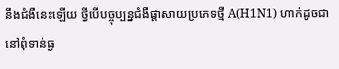នឹងជំងឺនេះឡើយ ថ្វីបើបច្ចុប្បន្នជំងឺផ្តាសាយប្រភេទថ្មី A(H1N1) ហាក់ដូចជានៅពុំទាន់ធ្ង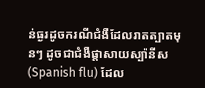ន់ធ្ងរដូចករណីជំងឺដែលរាតត្បាតមុនៗ ដូចជាជំងឺផ្តាសាយស្ប៉ានីស (Spanish flu) ដែល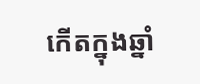កើតក្នុងឆ្នាំ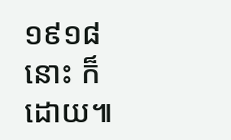១៩១៨ នោះ ក៏ដោយ៕